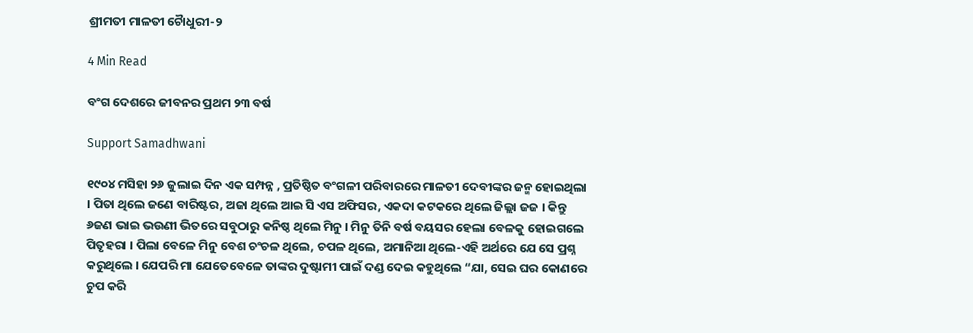ଶ୍ରୀମତୀ ମାଳତୀ ଚୈାଧୁରୀ-୨

4 Min Read

ବଂଗ ଦେଶରେ ଜୀବନର ପ୍ରଥମ ୨୩ ବର୍ଷ

Support Samadhwani

୧୯୦୪ ମସିହା ୨୬ ଜୁଲାଇ ଦିନ ଏକ ସମ୍ପନ୍ନ , ପ୍ରତିଷ୍ଠିତ ବଂଗଳୀ ପରିବାରରେ ମାଳତୀ ଦେବୀଙ୍କର ଜନ୍ମ ହୋଇଥିଲା । ପିତା ଥିଲେ ଜଣେ ବାରିଷ୍ଟର, ଅଜା ଥିଲେ ଆଇ ସି ଏସ ଅଫିସର, ଏକଦା କଟକରେ ଥିଲେ ଜିଲ୍ଲା ଜଜ । କିନ୍ତୁ ୬ଜଣ ଭାଇ ଭଉଣୀ ଭିତରେ ସବୁଠାରୁ କନିଷ୍ଠ ଥିଲେ ମିନୁ । ମିନୁ ତିନି ବର୍ଷ ବୟସର ହେଲା ବେଳକୁ ହୋଇଗଲେ ପିତୃହରା । ପିଲା ବେଳେ ମିନୁ ବେଶ ଚଂଚଳ ଥିଲେ, ଚପଳ ଥିଲେ, ଅମାନିଆ ଥିଲେ-ଏହି ଅର୍ଥରେ ଯେ ସେ ପ୍ରଶ୍ନ କରୁଥିଲେ । ଯେପରି ମା ଯେତେବେଳେ ତାଙ୍କର ଦୁଷ୍ଟାମୀ ପାଇଁ ଦଣ୍ଡ ଦେଇ କହୁଥିଲେ “ଯା, ସେଇ ଘର କୋଣରେ ଚୁପ କରି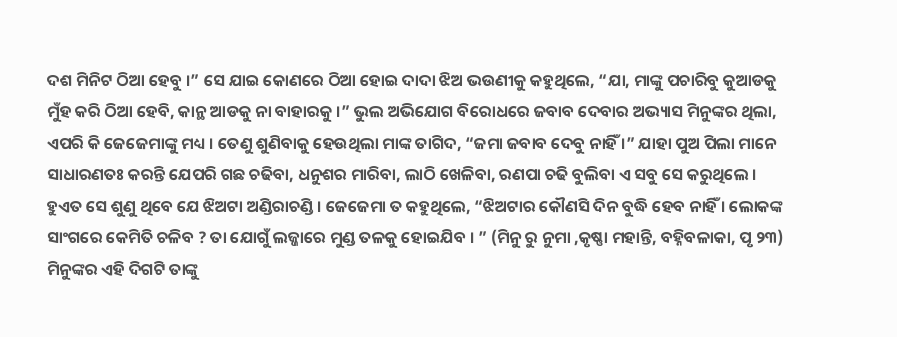ଦଶ ମିନିଟ ଠିଆ ହେବୁ ।” ସେ ଯାଇ କୋଣରେ ଠିଆ ହୋଇ ଦାଦା ଝିଅ ଭଉଣୀକୁ କହୁଥିଲେ, “ଯା, ମାଙ୍କୁ ପଚାରିବୁ କୁଆଡକୁ ମୁଁହ କରି ଠିଆ ହେବି, କାନ୍ଥ ଆଡକୁ ନା ବାହାରକୁ ।” ଭୁଲ ଅଭିଯୋଗ ବିରୋଧରେ ଜବାବ ଦେବାର ଅଭ୍ୟାସ ମିନୁଙ୍କର ଥିଲା, ଏପରି କି ଜେଜେମାଙ୍କୁ ମଧ୍ୟ । ତେଣୁ ଶୁଣିବାକୁ ହେଉଥିଲା ମାଙ୍କ ତାଗିଦ, “ଜମା ଜବାବ ଦେବୁ ନାହିଁ ।” ଯାହା ପୁଅ ପିଲା ମାନେ ସାଧାରଣତଃ କରନ୍ତି ଯେପରି ଗଛ ଚଢିବା, ଧନୁଶର ମାରିବା, ଲାଠି ଖେଳିବା, ରଣପା ଚଢି ବୁଲିବା ଏ ସବୁ ସେ କରୁଥିଲେ । ହୁଏତ ସେ ଶୁଣୁ ଥିବେ ଯେ ଝିଅଟା ଅଣ୍ଡିରାଚଣ୍ଡି । ଜେଜେମା ତ କହୁଥିଲେ, “ଝିଅଟାର କୌଣସି ଦିନ ବୁଦ୍ଧି ହେବ ନାହିଁ । ଲୋକଙ୍କ ସାଂଗରେ କେମିତି ଚଳିବ ? ତା ଯୋଗୁଁ ଲଜ୍ଜାରେ ମୁଣ୍ଡ ତଳକୁ ହୋଇଯିବ । ” (ମିନୁ ରୁ ନୁମା ,କୃଷ୍ଣା ମହାନ୍ତି, ବହ୍ନିବଳାକା, ପୃ ୨୩) ମିନୁଙ୍କର ଏହି ଦିଗଟି ତାଙ୍କୁ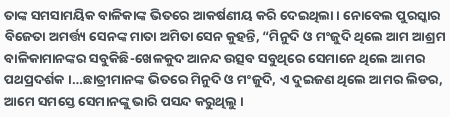ତାଙ୍କ ସମସାମୟିକ ବାଳିକାଙ୍କ ଭିତରେ ଆକର୍ଷଣୀୟ କରି ଦେଇଥିଲା । ନୋବେଲ ପୁରସ୍କାର ବିଜେତା ଅମର୍ତ୍ତ୍ୟ ସେନଙ୍କ ମାତା ଅମିତା ସେନ କୁହନ୍ତି, “ମିନୁଦି ଓ ମଂଜୁଦି ଥିଲେ ଆମ ଆଶ୍ରମ ବାଳିକାମାନଙ୍କର ସବୁକିଛି-ଖେଳକୁଦ ଆନନ୍ଦ ଉତ୍ସବ ସବୁଥିରେ ସେମାନେ ଥିଲେ ଆମର ପଥପ୍ରଦର୍ଶକ ।…ଛାତ୍ରୀମାନଙ୍କ ଭିତରେ ମିନୁଦି ଓ ମଂଜୁଦି, ଏ ଦୁଇଜଣ ଥିଲେ ଆମର ଲିଡର, ଆମେ ସମସ୍ତେ ସେମାନଙ୍କୁ ଭାରି ପସନ୍ଦ କରୁଥିଲୁ ।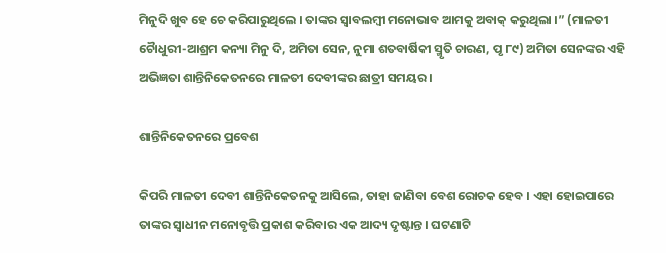ମିନୁଦି ଖୁବ ହେ ଚେ କରିପାରୁଥିଲେ । ତାଙ୍କର ସ୍ୱାବଲମ୍ବୀ ମନୋଭାବ ଆମକୁ ଅବାକ୍ କରୁଥିଲା ।” (ମାଳତୀ ଚୈାଧୁରୀ-ଆଶ୍ରମ କନ୍ୟା ମିନୁ ଦି, ଅମିତା ସେନ, ନୁମା ଶତବାର୍ଷିକୀ ସ୍ମୃତି ଚାରଣ, ପୃ ୮୯) ଅମିତା ସେନଙ୍କର ଏହି ଅଭିଜ୍ଞତା ଶାନ୍ତିନିକେତନରେ ମାଳତୀ ଦେବୀଙ୍କର ଛାତ୍ରୀ ସମୟର ।

ଶାନ୍ତିନିକେତନରେ ପ୍ରବେଶ

କିପରି ମାଳତୀ ଦେବୀ ଶାନ୍ତିନିକେତନକୁ ଆସିଲେ, ତାହା ଜାଣିବା ବେଶ ରୋଚକ ହେବ । ଏହା ହୋଇପାରେ ତାଙ୍କର ସ୍ୱାଧୀନ ମନୋବୃତ୍ତି ପ୍ରକାଶ କରିବାର ଏକ ଆଦ୍ୟ ଦୃଷ୍ଟାନ୍ତ । ଘଟଣାଟି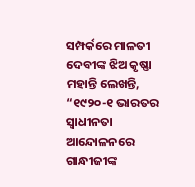ସମ୍ପର୍କରେ ମାଳତୀ ଦେବୀଙ୍କ ଝିଅ କୃଷ୍ଣା ମହାନ୍ତି ଲେଖନ୍ତି, “୧୯୨୦-୧ ଭାରତର ସ୍ୱାଧୀନତା ଆନ୍ଦୋଳନରେ ଗାନ୍ଧୀଜୀଙ୍କ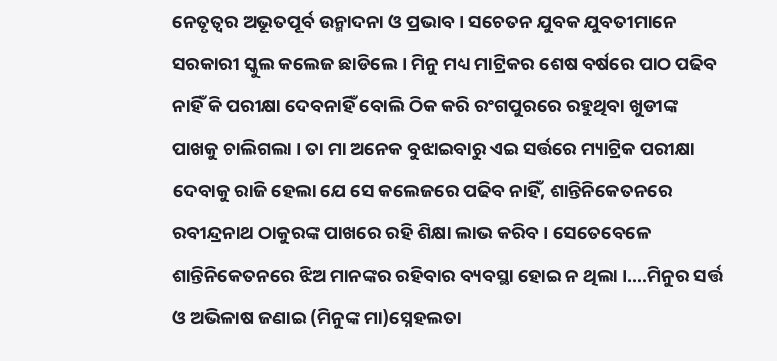ନେତୃତ୍ୱର ଅଭୂତପୂର୍ବ ଉନ୍ମାଦନା ଓ ପ୍ରଭାବ । ସଚେତନ ଯୁବକ ଯୁବତୀମାନେ ସରକାରୀ ସ୍କୁଲ କଲେଜ ଛାଡିଲେ । ମିନୁ ମଧ୍ୟ ମାଟ୍ରିକର ଶେଷ ବର୍ଷରେ ପାଠ ପଢିବ ନାହିଁ କି ପରୀକ୍ଷା ଦେବନାହିଁ ବୋଲି ଠିକ କରି ରଂଗପୁରରେ ରହୁଥିବା ଖୁଡୀଙ୍କ ପାଖକୁ ଚାଲିଗଲା । ତା ମା ଅନେକ ବୁଝାଇବାରୁ ଏଇ ସର୍ତ୍ତରେ ମ୍ୟାଟ୍ରିକ ପରୀକ୍ଷା ଦେବାକୁ ରାଜି ହେଲା ଯେ ସେ କଲେଜରେ ପଢିବ ନାହିଁ, ଶାନ୍ତିନିକେତନରେ ରବୀନ୍ଦ୍ରନାଥ ଠାକୁରଙ୍କ ପାଖରେ ରହି ଶିକ୍ଷା ଲାଭ କରିବ । ସେତେବେଳେ ଶାନ୍ତିନିକେତନରେ ଝିଅ ମାନଙ୍କର ରହିବାର ବ୍ୟବସ୍ଥା ହୋଇ ନ ଥିଲା ।….ମିନୁର ସର୍ତ୍ତ ଓ ଅଭିଳାଷ ଜଣାଇ (ମିନୁଙ୍କ ମା)ସ୍ନେହଲତା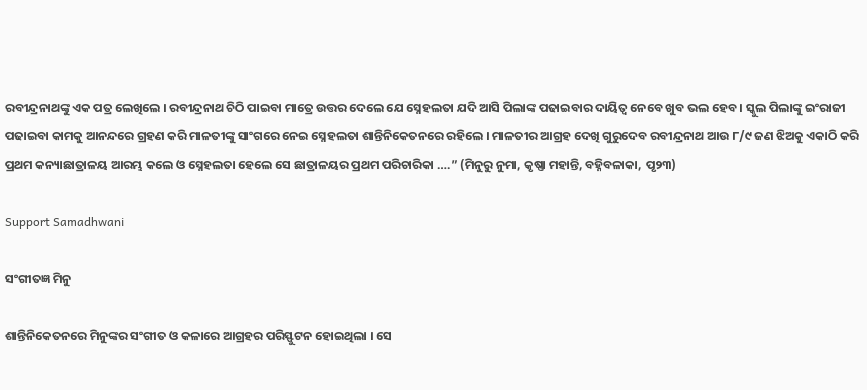ରବୀନ୍ଦ୍ରନାଥଙ୍କୁ ଏକ ପତ୍ର ଲେଖିଲେ । ରବୀନ୍ଦ୍ରନାଥ ଚିଠି ପାଇବା ମାତ୍ରେ ଉତ୍ତର ଦେଲେ ଯେ ସ୍ନେହଲତା ଯଦି ଆସି ପିଲାଙ୍କ ପଢାଇବାର ଦାୟିତ୍ୱ ନେବେ ଖୁବ ଭଲ ହେବ । ସ୍କୁଲ ପିଲାଙ୍କୁ ଇଂରାଜୀ ପଢାଇବା କାମକୁ ଆନନ୍ଦରେ ଗ୍ରହଣ କରି ମାଳତୀଙ୍କୁ ସାଂଗରେ ନେଇ ସ୍ନେହଲତା ଶାନ୍ତିନିକେତନରେ ରହିଲେ । ମାଳତୀର ଆଗ୍ରହ ଦେଖି ଗୁରୁଦେବ ରବୀନ୍ଦ୍ରନାଥ ଆଉ ୮/୯ ଜଣ ଝିଅକୁ ଏକାଠି କରି ପ୍ରଥମ କନ୍ୟାଛାତ୍ରାଳୟ ଆରମ୍ଭ କଲେ ଓ ସ୍ନେହଲତା ହେଲେ ସେ ଛାତ୍ରାଳୟର ପ୍ରଥମ ପରିଚାରିକା ….” (ମିନୁରୁ ନୁମା, କୃଷ୍ଣା ମହାନ୍ତି, ବହ୍ନିବଳାକା, ପୃ୨୩)

Support Samadhwani

ସଂଗୀତଜ୍ଞ ମିନୁ

ଶାନ୍ତିନିକେତନରେ ମିନୁଙ୍କର ସଂଗୀତ ଓ କଳାରେ ଆଗ୍ରହର ପରିସ୍ଫୁଟନ ହୋଇଥିଲା । ସେ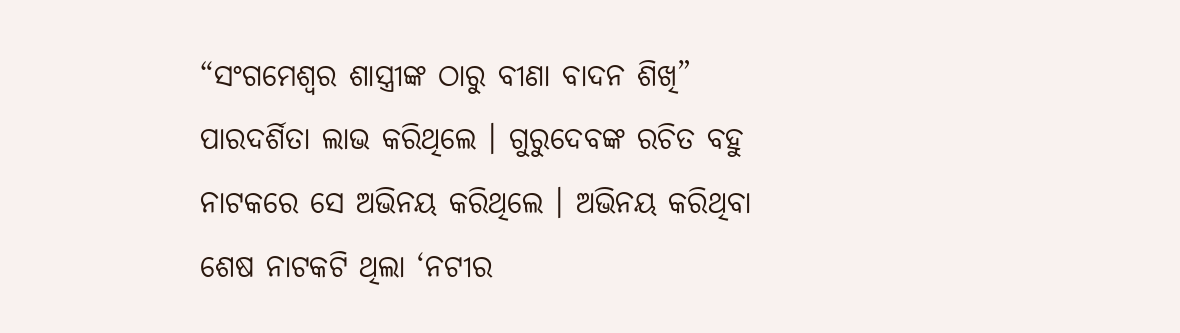“ସଂଗମେଶ୍ୱର ଶାସ୍ତ୍ରୀଙ୍କ ଠାରୁ ବୀଣା ବାଦନ ଶିଖି” ପାରଦର୍ଶିତା ଲାଭ କରିଥିଲେ । ଗୁରୁଦେବଙ୍କ ରଚିତ ବହୁ ନାଟକରେ ସେ ଅଭିନୟ କରିଥିଲେ । ଅଭିନୟ କରିଥିବା ଶେଷ ନାଟକଟି ଥିଲା ‘ନଟୀର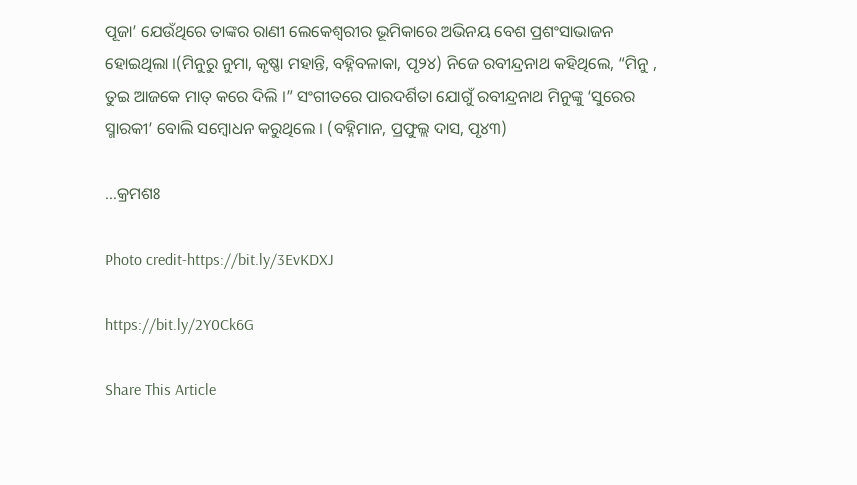ପୂଜା’ ଯେଉଁଥିରେ ତାଙ୍କର ରାଣୀ ଲେକେଶ୍ୱରୀର ଭୂମିକାରେ ଅଭିନୟ ବେଶ ପ୍ରଶଂସାଭାଜନ ହୋଇଥିଲା ।(ମିନୁରୁ ନୁମା, କୃଷ୍ଣା ମହାନ୍ତି, ବହ୍ନିବଳାକା, ପୃ୨୪) ନିଜେ ରବୀନ୍ଦ୍ରନାଥ କହିଥିଲେ, “ମିନୁ , ତୁଇ ଆଜକେ ମାତ୍ କରେ ଦିଲି ।” ସଂଗୀତରେ ପାରଦର୍ଶିତା ଯୋଗୁଁ ରବୀନ୍ଦ୍ରନାଥ ମିନୁଙ୍କୁ ‘ସୁରେର ସ୍ମାରକୀ’ ବୋଲି ସମ୍ବୋଧନ କରୁଥିଲେ । (ବହ୍ନିମାନ, ପ୍ରଫୁଲ୍ଲ ଦାସ, ପୃ୪୩)

…କ୍ରମଶଃ

Photo credit-https://bit.ly/3EvKDXJ

https://bit.ly/2Y0Ck6G

Share This Article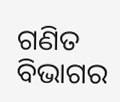ଗଣିତ ବିଭାଗର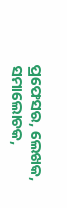ପ୍ରଫେସର, ଲେଖକ, ସମାଲୋଚକ,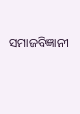ସମାଜବିଜ୍ଞାନୀ